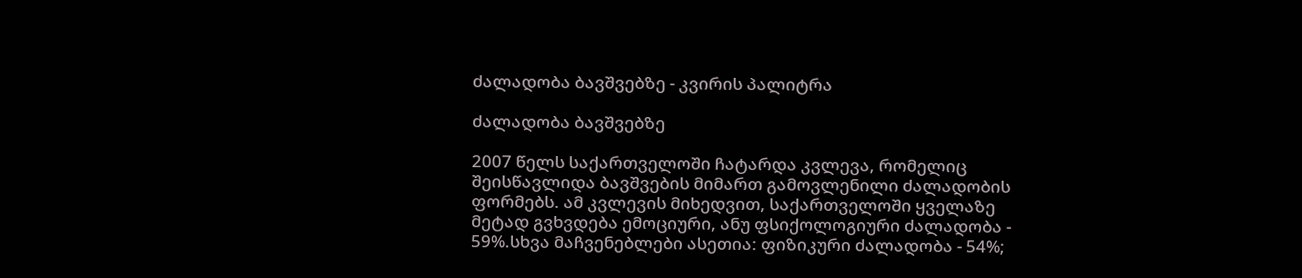ძალადობა ბავშვებზე - კვირის პალიტრა

ძალადობა ბავშვებზე

2007 წელს საქართველოში ჩატარდა კვლევა, რომელიც შეისწავლიდა ბავშვების მიმართ გამოვლენილი ძალადობის ფორმებს. ამ კვლევის მიხედვით, საქართველოში ყველაზე მეტად გვხვდება ემოციური, ანუ ფსიქოლოგიური ძალადობა - 59%.სხვა მაჩვენებლები ასეთია: ფიზიკური ძალადობა - 54%;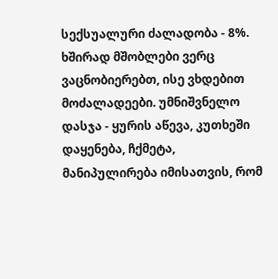სექსუალური ძალადობა - 8%. ხშირად მშობლები ვერც ვაცნობიერებთ, ისე ვხდებით მოძალადეები. უმნიშვნელო დასჯა - ყურის აწევა, კუთხეში დაყენება, ჩქმეტა, მანიპულირება იმისათვის, რომ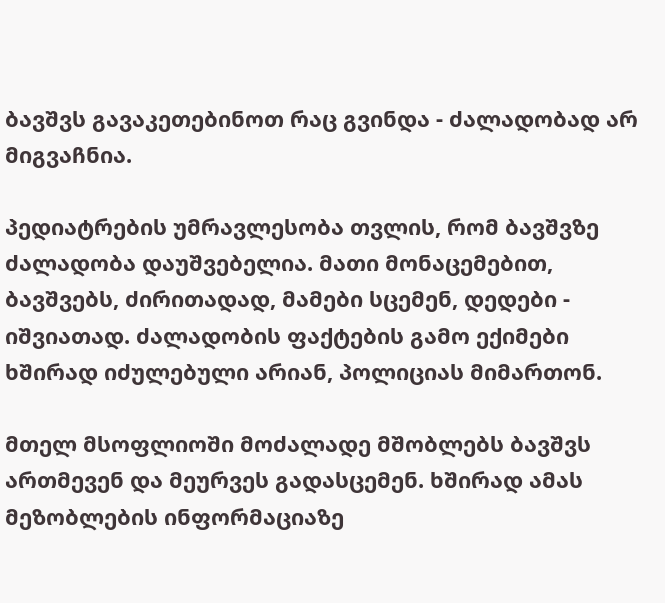ბავშვს გავაკეთებინოთ რაც გვინდა - ძალადობად არ მიგვაჩნია.

პედიატრების უმრავლესობა თვლის, რომ ბავშვზე ძალადობა დაუშვებელია. მათი მონაცემებით, ბავშვებს, ძირითადად, მამები სცემენ, დედები - იშვიათად. ძალადობის ფაქტების გამო ექიმები ხშირად იძულებული არიან, პოლიციას მიმართონ.

მთელ მსოფლიოში მოძალადე მშობლებს ბავშვს ართმევენ და მეურვეს გადასცემენ. ხშირად ამას მეზობლების ინფორმაციაზე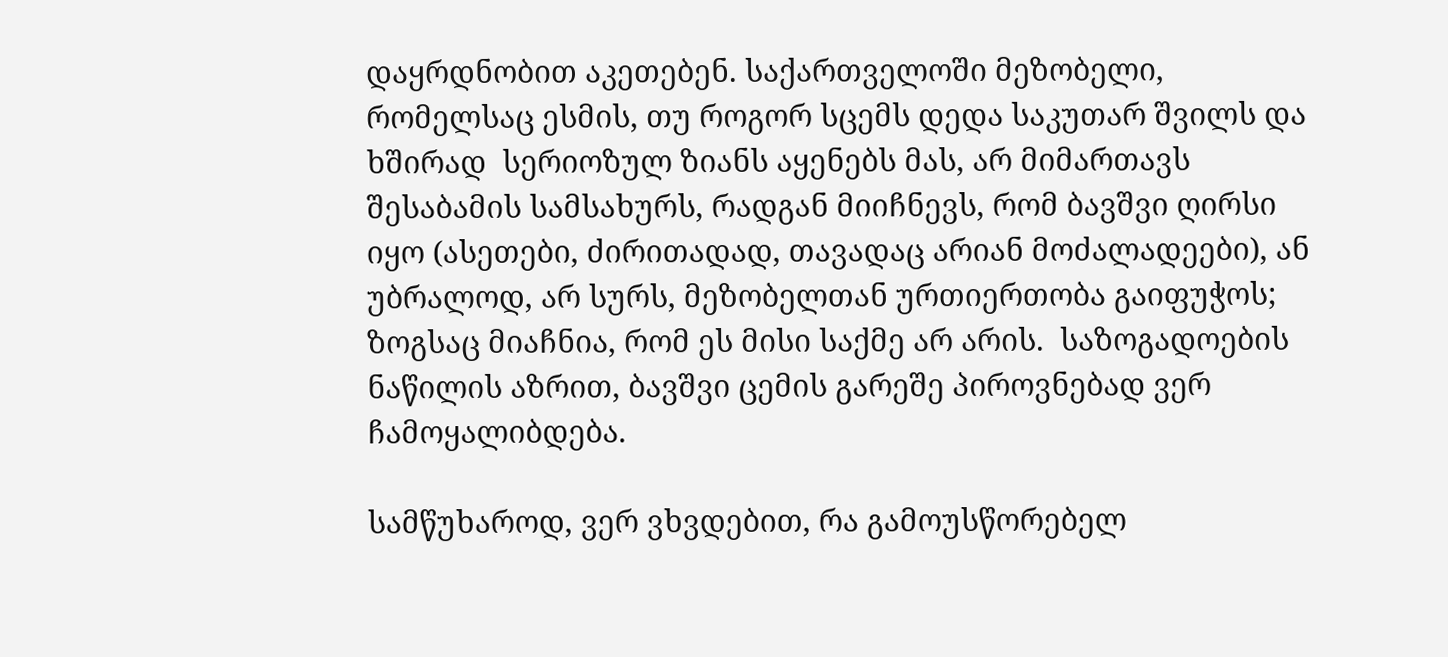დაყრდნობით აკეთებენ. საქართველოში მეზობელი, რომელსაც ესმის, თუ როგორ სცემს დედა საკუთარ შვილს და ხშირად  სერიოზულ ზიანს აყენებს მას, არ მიმართავს შესაბამის სამსახურს, რადგან მიიჩნევს, რომ ბავშვი ღირსი იყო (ასეთები, ძირითადად, თავადაც არიან მოძალადეები), ან უბრალოდ, არ სურს, მეზობელთან ურთიერთობა გაიფუჭოს; ზოგსაც მიაჩნია, რომ ეს მისი საქმე არ არის.  საზოგადოების ნაწილის აზრით, ბავშვი ცემის გარეშე პიროვნებად ვერ ჩამოყალიბდება.

სამწუხაროდ, ვერ ვხვდებით, რა გამოუსწორებელ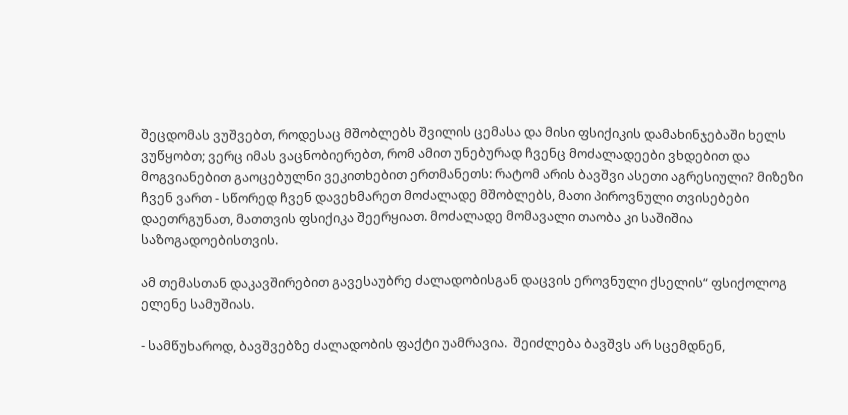შეცდომას ვუშვებთ, როდესაც მშობლებს შვილის ცემასა და მისი ფსიქიკის დამახინჯებაში ხელს ვუწყობთ; ვერც იმას ვაცნობიერებთ, რომ ამით უნებურად ჩვენც მოძალადეები ვხდებით და  მოგვიანებით გაოცებულნი ვეკითხებით ერთმანეთს: რატომ არის ბავშვი ასეთი აგრესიული? მიზეზი ჩვენ ვართ - სწორედ ჩვენ დავეხმარეთ მოძალადე მშობლებს, მათი პიროვნული თვისებები დაეთრგუნათ, მათთვის ფსიქიკა შეერყიათ. მოძალადე მომავალი თაობა კი საშიშია საზოგადოებისთვის.

ამ თემასთან დაკავშირებით გავესაუბრე ძალადობისგან დაცვის ეროვნული ქსელის“ ფსიქოლოგ ელენე სამუშიას.

- სამწუხაროდ, ბავშვებზე ძალადობის ფაქტი უამრავია.  შეიძლება ბავშვს არ სცემდნენ,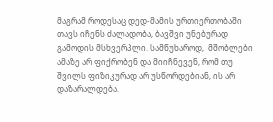მაგრამ როდესაც დედ-მამის ურთიერთობაში თავს იჩენს ძალადობა, ბავშვი უნებურად გამოდის მსხვერპლი. სამწუხაროდ,  მშობლები ამაზე არ ფიქრობენ და მიიჩნევენ, რომ თუ შვილს ფიზიკურად არ უსწორდებიან, ის არ დაზარალდება.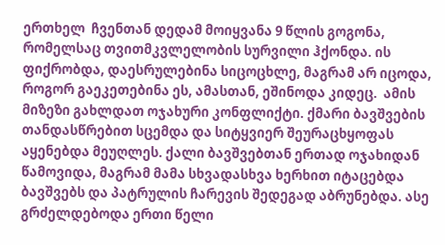ერთხელ  ჩვენთან დედამ მოიყვანა 9 წლის გოგონა, რომელსაც თვითმკვლელობის სურვილი ჰქონდა. ის ფიქრობდა, დაესრულებინა სიცოცხლე, მაგრამ არ იცოდა, როგორ გაეკეთებინა ეს, ამასთან, ეშინოდა კიდეც.  ამის მიზეზი გახლდათ ოჯახური კონფლიქტი. ქმარი ბავშვების თანდასწრებით სცემდა და სიტყვიერ შეურაცხყოფას აყენებდა მეუღლეს. ქალი ბავშვებთან ერთად ოჯახიდან წამოვიდა, მაგრამ მამა სხვადასხვა ხერხით იტაცებდა ბავშვებს და პატრულის ჩარევის შედეგად აბრუნებდა. ასე გრძელდებოდა ერთი წელი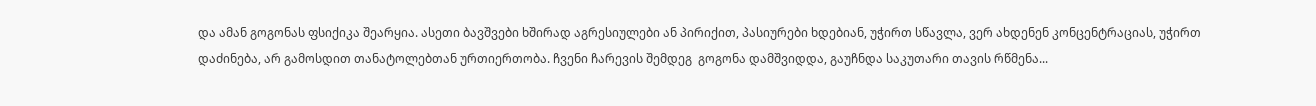და ამან გოგონას ფსიქიკა შეარყია. ასეთი ბავშვები ხშირად აგრესიულები ან პირიქით, პასიურები ხდებიან, უჭირთ სწავლა, ვერ ახდენენ კონცენტრაციას, უჭირთ დაძინება, არ გამოსდით თანატოლებთან ურთიერთობა. ჩვენი ჩარევის შემდეგ  გოგონა დამშვიდდა, გაუჩნდა საკუთარი თავის რწმენა...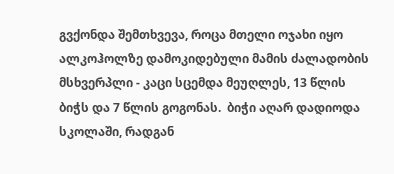გვქონდა შემთხვევა, როცა მთელი ოჯახი იყო ალკოჰოლზე დამოკიდებული მამის ძალადობის მსხვერპლი - კაცი სცემდა მეუღლეს, 13 წლის ბიჭს და 7 წლის გოგონას.  ბიჭი აღარ დადიოდა სკოლაში, რადგან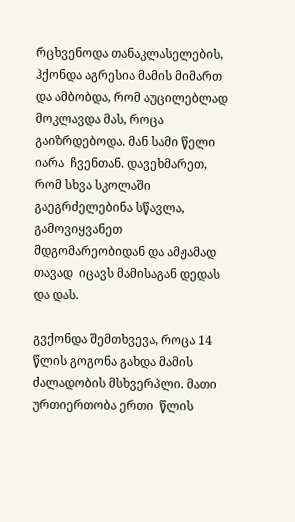რცხვენოდა თანაკლასელების, ჰქონდა აგრესია მამის მიმართ და ამბობდა, რომ აუცილებლად მოკლავდა მას, როცა გაიზრდებოდა. მან სამი წელი იარა  ჩვენთან. დავეხმარეთ, რომ სხვა სკოლაში გაეგრძელებინა სწავლა, გამოვიყვანეთ მდგომარეობიდან და ამჟამად თავად  იცავს მამისაგან დედას და დას.

გვქონდა შემთხვევა, როცა 14 წლის გოგონა გახდა მამის ძალადობის მსხვერპლი. მათი ურთიერთობა ერთი  წლის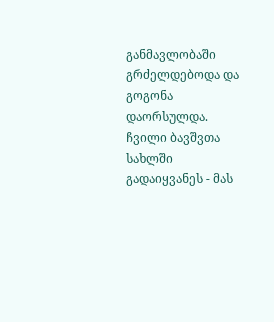განმავლობაში გრძელდებოდა და გოგონა დაორსულდა. ჩვილი ბავშვთა სახლში გადაიყვანეს - მას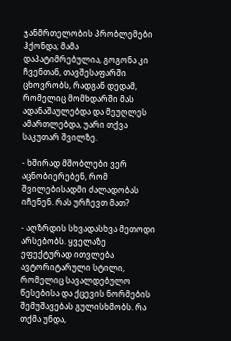ჯანმრთელობის პრობლემები ჰქონდა; მამა დაპატიმრებულია, გოგონა კი ჩვენთან, თავშესაფარში ცხოვრობს, რადგან დედამ, რომელიც მომხდარში მას ადანაშაულებდა და მეუღლეს ამართლებდა, უარი თქვა საკუთარ შვილზე.

- ხშირად მშობლები ვერ აცნობიერებენ, რომ შვილებისადმი ძალადობას იჩენენ. რას ურჩევთ მათ?

- აღზრდის სხვადასხვა მეთოდი არსებობს. ყველაზე ეფექტურად ითვლება ავტორიტარული სტილი, რომელიც სავალდებულო წესებისა და ქცევის ნორმების შემუშავებას გულისხმობს. რა თქმა უნდა,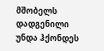მშობელს დადგენილი უნდა ჰქონდეს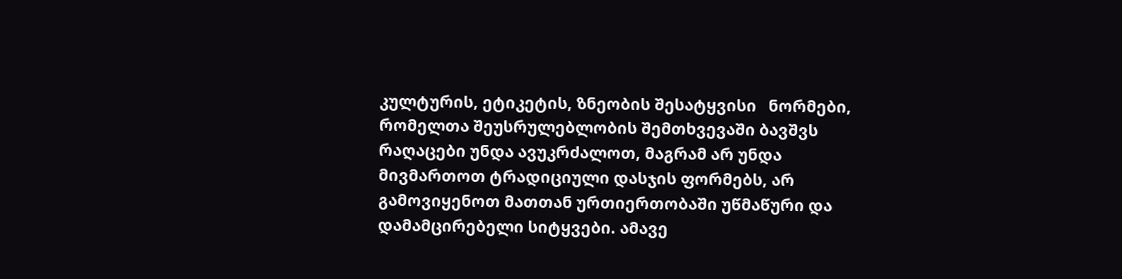კულტურის, ეტიკეტის, ზნეობის შესატყვისი   ნორმები, რომელთა შეუსრულებლობის შემთხვევაში ბავშვს რაღაცები უნდა ავუკრძალოთ, მაგრამ არ უნდა მივმართოთ ტრადიციული დასჯის ფორმებს, არ გამოვიყენოთ მათთან ურთიერთობაში უწმაწური და დამამცირებელი სიტყვები. ამავე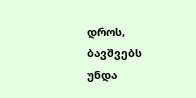დროს, ბავშვებს უნდა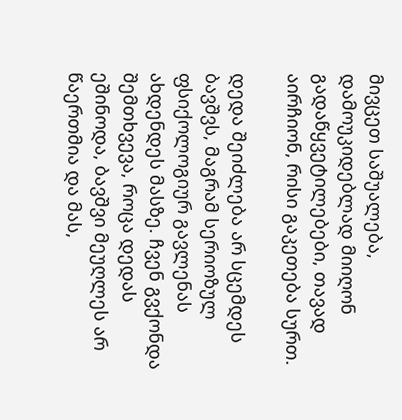მივცეთ საშუალება, დამოუკიდებლად მიიღონ  გადაწყვეტილებები, თავად აირჩიონ, რისი გაკეთება სურთ.

დედა შეიძლება არ სცემდეს ბავშვს, მაგრამ სერიოზულ ფსიქოლოგიურ გავლენას ახდენდეს მასზე. ჩვენ გვქონდა შემთხვევა, როცა დედას ეშინოდა, ბავშვი მეუღლეს არ წაერთმია და მას,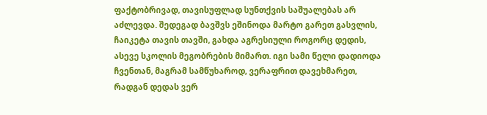ფაქტობრივად, თავისუფლად სუნთქვის საშუალებას არ აძლევდა. შედეგად ბავშვს ეშინოდა მარტო გარეთ გასვლის, ჩაიკეტა თავის თავში, გახდა აგრესიული როგორც დედის, ასევე სკოლის მეგობრების მიმართ. იგი სამი წელი დადიოდა  ჩვენთან, მაგრამ სამწუხაროდ, ვერაფრით დავეხმარეთ, რადგან დედას ვერ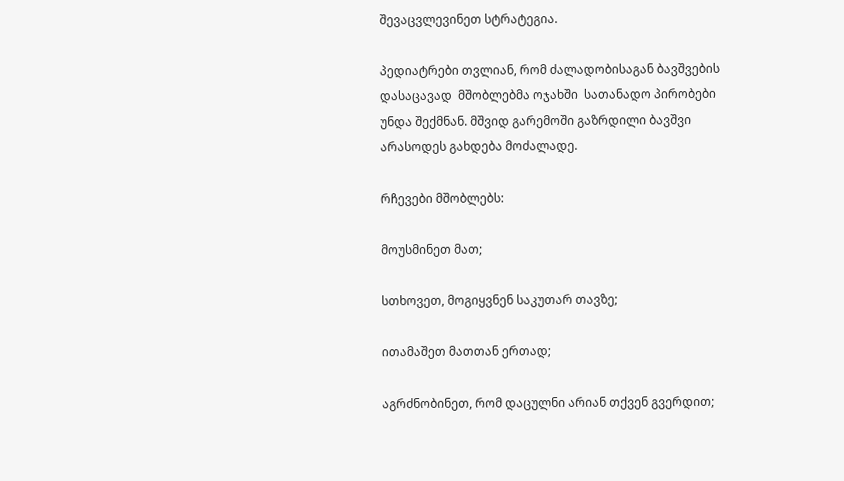შევაცვლევინეთ სტრატეგია.

პედიატრები თვლიან, რომ ძალადობისაგან ბავშვების დასაცავად  მშობლებმა ოჯახში  სათანადო პირობები უნდა შექმნან. მშვიდ გარემოში გაზრდილი ბავშვი არასოდეს გახდება მოძალადე.

რჩევები მშობლებს:

მოუსმინეთ მათ;

სთხოვეთ, მოგიყვნენ საკუთარ თავზე;

ითამაშეთ მათთან ერთად;

აგრძნობინეთ, რომ დაცულნი არიან თქვენ გვერდით;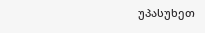უპასუხეთ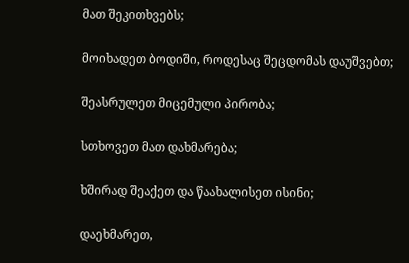მათ შეკითხვებს;

მოიხადეთ ბოდიში, როდესაც შეცდომას დაუშვებთ;

შეასრულეთ მიცემული პირობა;

სთხოვეთ მათ დახმარება;

ხშირად შეაქეთ და წაახალისეთ ისინი;

დაეხმარეთ,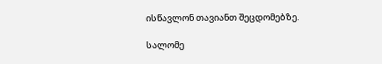ისწავლონ თავიანთ შეცდომებზე.

სალომე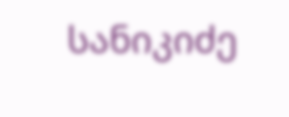სანიკიძე